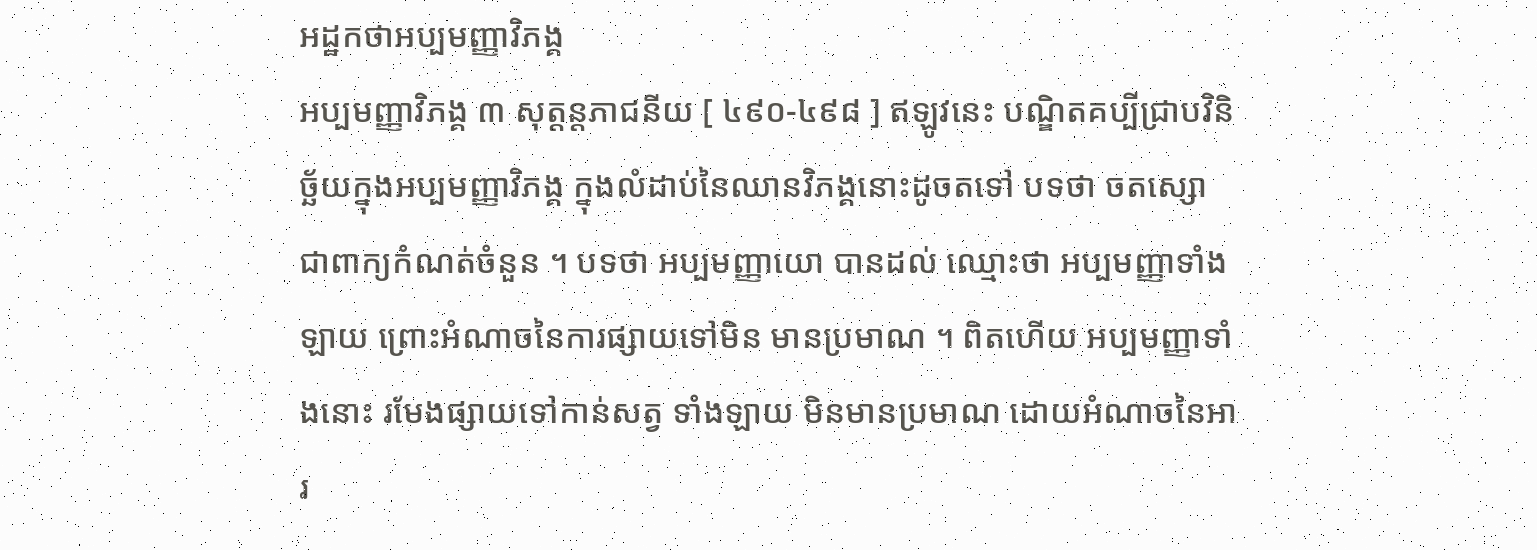អដ្ឋកថាអប្បមញ្ញាវិភង្គ
អប្បមញ្ញាវិភង្គ ៣ សុត្តន្តភាជនីយ [ ៤៩០-៤៩៨ ] ឥឡូវនេះ បណ្ឌិតគប្បីជ្រាបវិនិច្ឆ័យក្នុងអប្បមញ្ញាវិភង្គ ក្នុងលំដាប់នៃឈានវិភង្គនោះដូចតទៅ បទថា ចតស្សោ ជាពាក្យកំណត់ចំនួន ។ បទថា អប្បមញ្ញាយោ បានដល់ ឈ្មោះថា អប្បមញ្ញាទាំងឡាយ ព្រោះអំណាចនៃការផ្សាយទៅមិន មានប្រមាណ ។ ពិតហើយ អប្បមញ្ញាទាំងនោះ រមែងផ្សាយទៅកាន់សត្វ ទាំងឡាយ មិនមានប្រមាណ ដោយអំណាចនៃអារ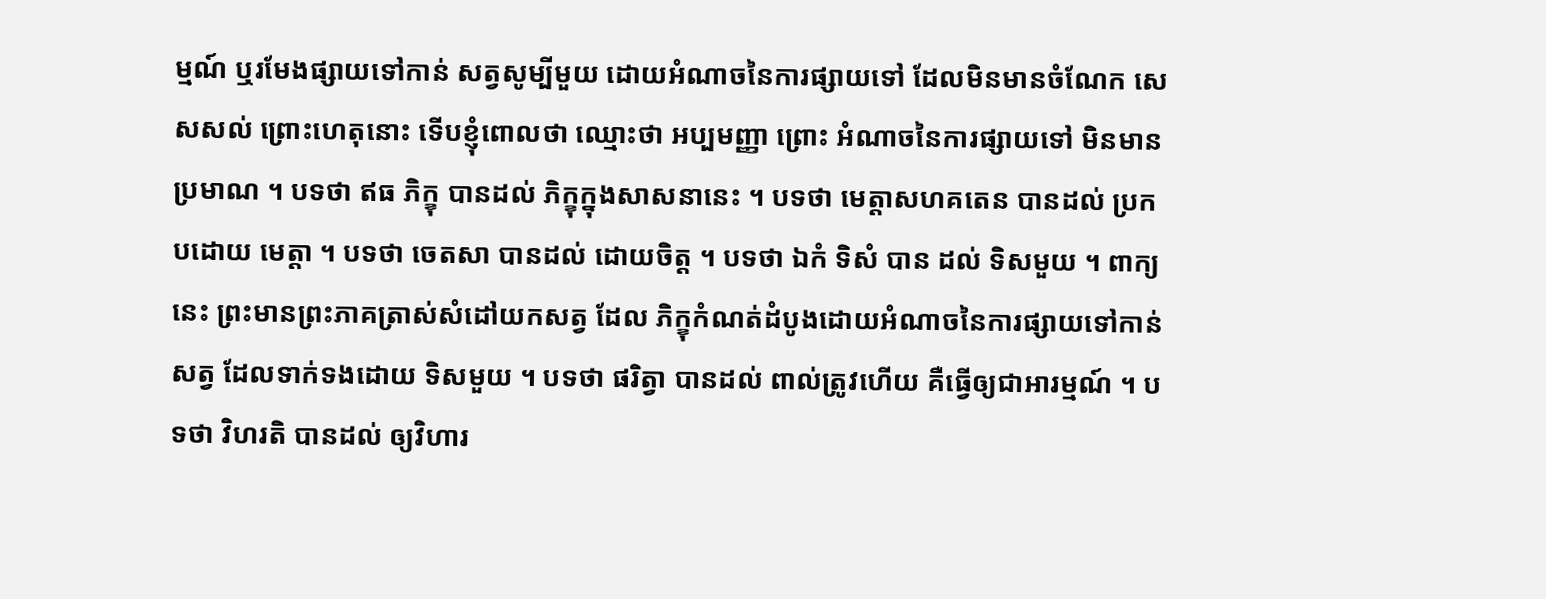ម្មណ៍ ឬរមែងផ្សាយទៅកាន់ សត្វសូម្បីមួយ ដោយអំណាចនៃការផ្សាយទៅ ដែលមិនមានចំណែក សេសសល់ ព្រោះហេតុនោះ ទើបខ្ញុំពោលថា ឈ្មោះថា អប្បមញ្ញា ព្រោះ អំណាចនៃការផ្សាយទៅ មិនមានប្រមាណ ។ បទថា ឥធ ភិក្ខុ បានដល់ ភិក្ខុក្នុងសាសនានេះ ។ បទថា មេត្តាសហគតេន បានដល់ ប្រកបដោយ មេត្តា ។ បទថា ចេតសា បានដល់ ដោយចិត្ត ។ បទថា ឯកំ ទិសំ បាន ដល់ ទិសមួយ ។ ពាក្យនេះ ព្រះមានព្រះភាគត្រាស់សំដៅយកសត្វ ដែល ភិក្ខុកំណត់ដំបូងដោយអំណាចនៃការផ្សាយទៅកាន់សត្វ ដែលទាក់ទងដោយ ទិសមួយ ។ បទថា ផរិត្វា បានដល់ ពាល់ត្រូវហើយ គឺធ្វើឲ្យជាអារម្មណ៍ ។ បទថា វិហរតិ បានដល់ ឲ្យវិហារ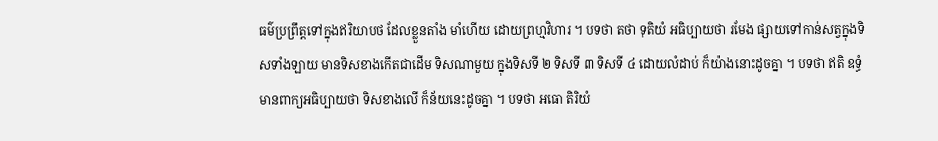ធម៌ប្រព្រឹត្តទៅក្នុងឥរិយាបថ ដែលខ្លួនតាំង មាំហើយ ដោយព្រហ្មវិហារ ។ បទថា តថា ទុតិយំ អធិប្បាយថា រមែង ផ្សាយទៅកាន់សត្វក្នុងទិសទាំងឡាយ មានទិសខាងកើតជាដើម ទិសណាមួយ ក្នុងទិសទី ២ ទិសទី ៣ ទិសទី ៤ ដោយលំដាប់ ក៏យ៉ាងនោះដូចគ្នា ។ បទថា ឥតិ ឧទ្ធំ មានពាក្យអធិប្បាយថា ទិសខាងលើ ក៏ន័យនេះដូចគ្នា ។ បទថា អធោ តិរិយំ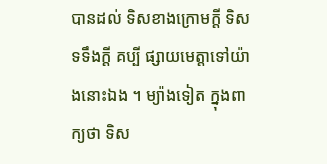បានដល់ ទិសខាងក្រោមក្តី ទិសទទឹងក្តី គប្បី ផ្សាយមេត្តាទៅយ៉ាងនោះឯង ។ ម្យ៉ាងទៀត ក្នុងពាក្យថា ទិស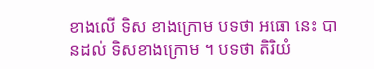ខាងលើ ទិស ខាងក្រោម បទថា អធោ នេះ បានដល់ ទិសខាងក្រោម ។ បទថា តិរិយំ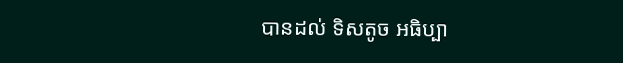បានដល់ ទិសតូច អធិប្បា